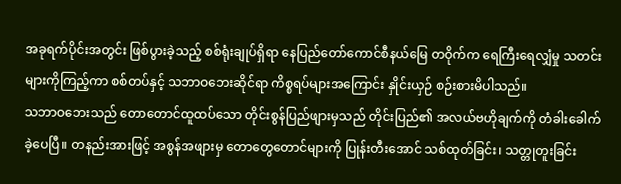အခုရက်ပိုင်းအတွင်း ဖြစ်ပွားခဲ့သည့် စစ်ရုံးချုပ်ရှိရာ နေပြည်တော်ကောင်စီနယ်မြေ တဝိုက်က ရေကြီးရေလျှံမှု သတင်းများကိုကြည့်ကာ စစ်တပ်နှင့် သဘာဝဘေးဆိုင်ရာ ကိစ္စရပ်များအကြောင်း နှိုင်းယှဉ် စဉ်းစားမိပါသည်။
သဘာဝဘေးသည် တောတောင်ထူထပ်သော တိုင်းစွန်ပြည်ဖျားမှသည် တိုင်းပြည်၏ အလယ်ဗဟိုချက်ကို တံခါးခေါက်ခဲ့ပေပြီ။ တနည်းအားဖြင့် အစွန်အဖျားမှ တောတွေတောင်များကို ပြုန်းတီးအောင် သစ်ထုတ်ခြင်း၊ သတ္တုတူးခြင်း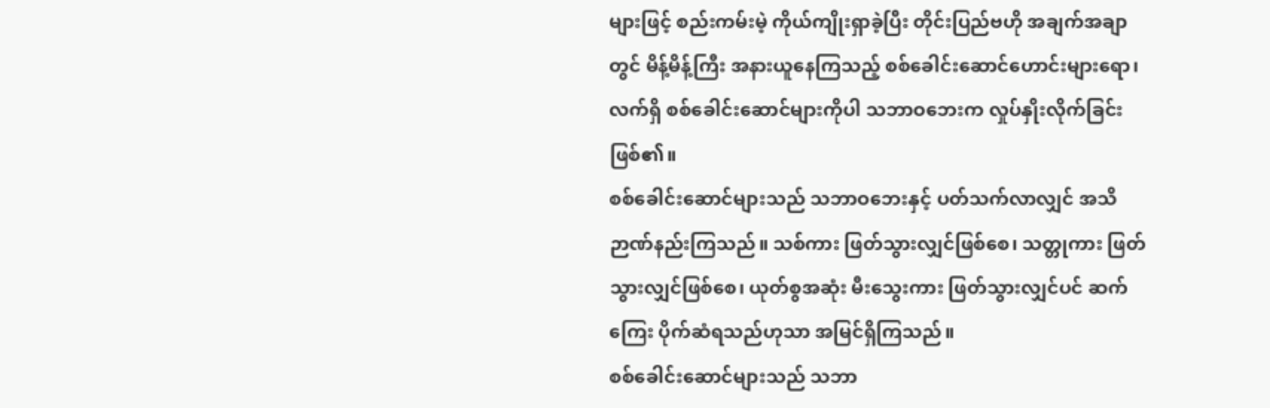များဖြင့် စည်းကမ်းမဲ့ ကိုယ်ကျိုးရှာခဲ့ပြီး တိုင်းပြည်ဗဟို အချက်အချာတွင် မိန့်မိန့်ကြီး အနားယူနေကြသည့် စစ်ခေါင်းဆောင်ဟောင်းများရော၊ လက်ရှိ စစ်ခေါင်းဆောင်များကိုပါ သဘာဝဘေးက လှုပ်နှိုးလိုက်ခြင်းဖြစ်၏။
စစ်ခေါင်းဆောင်များသည် သဘာဝဘေးနှင့် ပတ်သက်လာလျှင် အသိဉာဏ်နည်းကြသည်။ သစ်ကား ဖြတ်သွားလျှင်ဖြစ်စေ၊ သတ္တုကား ဖြတ်သွားလျှင်ဖြစ်စေ၊ ယုတ်စွအဆုံး မီးသွေးကား ဖြတ်သွားလျှင်ပင် ဆက်ကြေး ပိုက်ဆံရသည်ဟုသာ အမြင်ရှိကြသည်။
စစ်ခေါင်းဆောင်များသည် သဘာ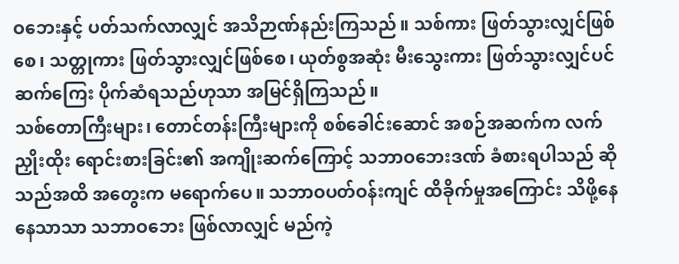ဝဘေးနှင့် ပတ်သက်လာလျှင် အသိဉာဏ်နည်းကြသည်။ သစ်ကား ဖြတ်သွားလျှင်ဖြစ်စေ၊ သတ္တုကား ဖြတ်သွားလျှင်ဖြစ်စေ၊ ယုတ်စွအဆုံး မီးသွေးကား ဖြတ်သွားလျှင်ပင် ဆက်ကြေး ပိုက်ဆံရသည်ဟုသာ အမြင်ရှိကြသည်။
သစ်တောကြီးများ၊ တောင်တန်းကြီးများကို စစ်ခေါင်းဆောင် အစဉ်အဆက်က လက်ညှိုးထိုး ရောင်းစားခြင်း၏ အကျိုးဆက်ကြောင့် သဘာဝဘေးဒဏ် ခံစားရပါသည် ဆိုသည်အထိ အတွေးက မရောက်ပေ။ သဘာဝပတ်ဝန်းကျင် ထိခိုက်မှုအကြောင်း သိဖို့နေနေသာသာ သဘာဝဘေး ဖြစ်လာလျှင် မည်ကဲ့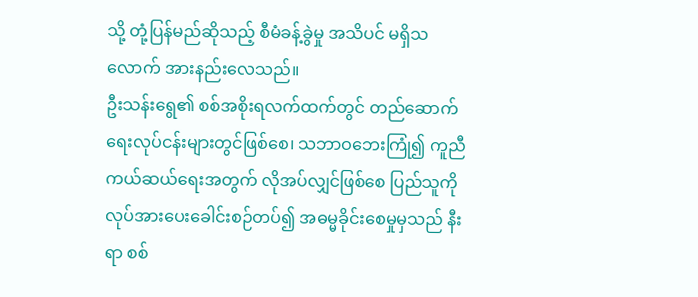သို့ တုံ့ပြန်မည်ဆိုသည့် စီမံခန့်ခွဲမှု အသိပင် မရှိသလောက် အားနည်းလေသည်။
ဦးသန်းရွေ၏ စစ်အစိုးရလက်ထက်တွင် တည်ဆောက်ရေးလုပ်ငန်းများတွင်ဖြစ်စေ၊ သဘာဝဘေးကြုံ၍ ကူညီကယ်ဆယ်ရေးအတွက် လိုအပ်လျှင်ဖြစ်စေ ပြည်သူကို လုပ်အားပေးခေါင်းစဉ်တပ်၍ အဓမ္မခိုင်းစေမှုမှသည် နီးရာ စစ်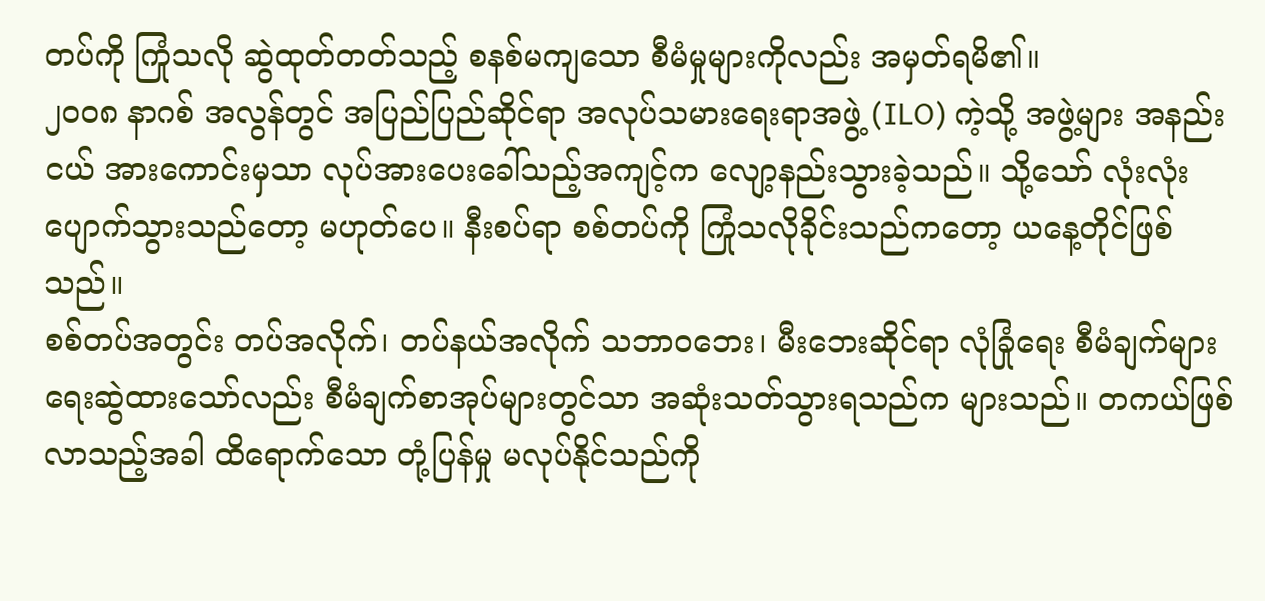တပ်ကို ကြုံသလို ဆွဲထုတ်တတ်သည့် စနစ်မကျသော စီမံမှုများကိုလည်း အမှတ်ရမိ၏။
၂၀၀၈ နာဂစ် အလွန်တွင် အပြည်ပြည်ဆိုင်ရာ အလုပ်သမားရေးရာအဖွဲ့ (ILO) ကဲ့သို့ အဖွဲ့များ အနည်းငယ် အားကောင်းမှသာ လုပ်အားပေးခေါ်သည့်အကျင့်က လျော့နည်းသွားခဲ့သည်။ သို့သော် လုံးလုံး ပျောက်သွားသည်တော့ မဟုတ်ပေ။ နီးစပ်ရာ စစ်တပ်ကို ကြုံသလိုခိုင်းသည်ကတော့ ယနေ့တိုင်ဖြစ်သည်။
စစ်တပ်အတွင်း တပ်အလိုက်၊ တပ်နယ်အလိုက် သဘာဝဘေး၊ မီးဘေးဆိုင်ရာ လုံခြုံရေး စီမံချက်များ ရေးဆွဲထားသော်လည်း စီမံချက်စာအုပ်များတွင်သာ အဆုံးသတ်သွားရသည်က များသည်။ တကယ်ဖြစ်လာသည့်အခါ ထိရောက်သော တုံ့ပြန်မှု မလုပ်နိုင်သည်ကို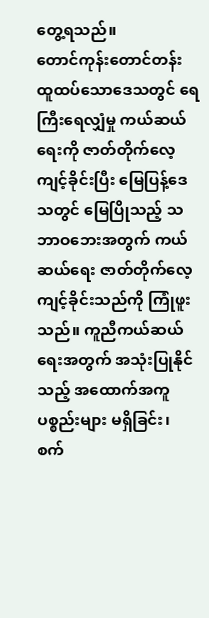တွေ့ရသည်။
တောင်ကုန်းတောင်တန်း ထူထပ်သောဒေသတွင် ရေကြီးရေလျှံမှု ကယ်ဆယ်ရေးကို ဇာတ်တိုက်လေ့ကျင့်ခိုင်းပြီး မြေပြန့်ဒေသတွင် မြေပြိုသည့် သဘာဝဘေးအတွက် ကယ်ဆယ်ရေး ဇာတ်တိုက်လေ့ကျင့်ခိုင်းသည်ကို ကြုံဖူးသည်။ ကူညီကယ်ဆယ်ရေးအတွက် အသုံးပြုနိုင်သည့် အထောက်အကူပစ္စည်းများ မရှိခြင်း၊ စက်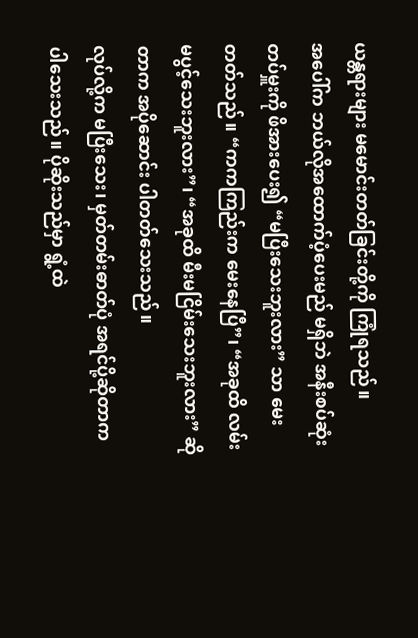ယန္တရားများ မမောင်းတတ်ခြင်းတို့ကို ကြုံရသည်။
အပေါ်က ဘယ်လိုအထောက်ပံ့ပေးမည် မရှိဘဲ အနီးစပ်ဆုံးတပ်မှူးကို ဖိအားပေး၍ “မပြီးသေးဘူးလား” သာ မေးတတ်သည်။ “ကကကြည်းက မေးနေပြီ”၊ “အခုထိ လမ်းမပွင့်သေးဘူးလား”၊ “အခုထိ မီးမငြိမ်းသေးဘူးလား” ဆိုတာက အပိုဆောင်း ပါတတ်သေးသည်။
လုပ်လို့က မပြီးသေး၊ မှတ်တမ်းဓာတ်ပုံ အရင်ပို့ဆိုတာက ပါသေးသည်။ ပိုဆိုးသည်မှာ ရွံ့ထဲ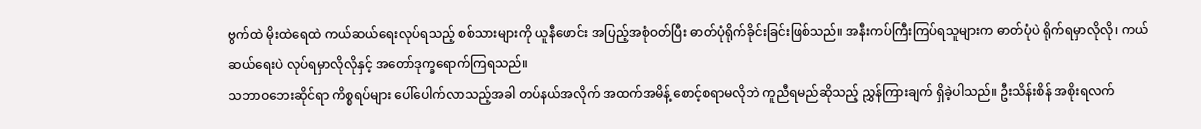ဗွက်ထဲ မိုးထဲရေထဲ ကယ်ဆယ်ရေးလုပ်ရသည့် စစ်သားများကို ယူနီဖောင်း အပြည့်အစုံဝတ်ပြီး ဓာတ်ပုံရိုက်ခိုင်းခြင်းဖြစ်သည်။ အနီးကပ်ကြီးကြပ်ရသူများက ဓာတ်ပုံပဲ ရိုက်ရမှာလိုလို၊ ကယ်ဆယ်ရေးပဲ လုပ်ရမှာလိုလိုနှင့် အတော်ဒုက္ခရောက်ကြရသည်။
သဘာဝဘေးဆိုင်ရာ ကိစ္စရပ်များ ပေါ်ပေါက်လာသည့်အခါ တပ်နယ်အလိုက် အထက်အမိန့် စောင့်စရာမလိုဘဲ ကူညီရမည်ဆိုသည့် ညွှန်ကြားချက် ရှိခဲ့ပါသည်။ ဦးသိန်းစိန် အစိုးရလက်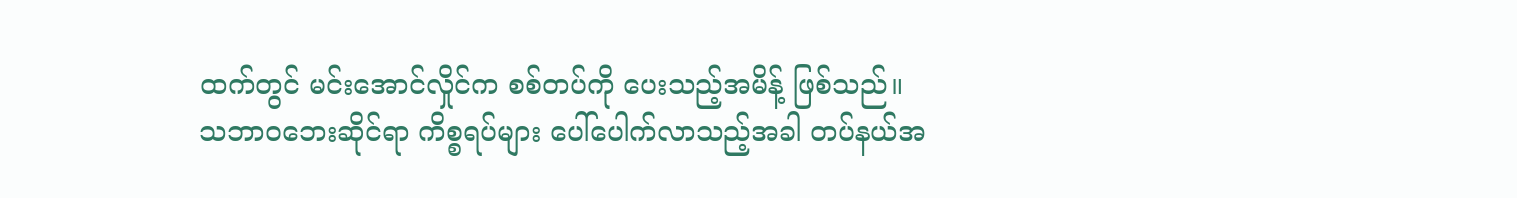ထက်တွင် မင်းအောင်လှိုင်က စစ်တပ်ကို ပေးသည့်အမိန့် ဖြစ်သည်။
သဘာဝဘေးဆိုင်ရာ ကိစ္စရပ်များ ပေါ်ပေါက်လာသည့်အခါ တပ်နယ်အ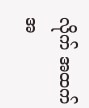လိုက် အထက်အ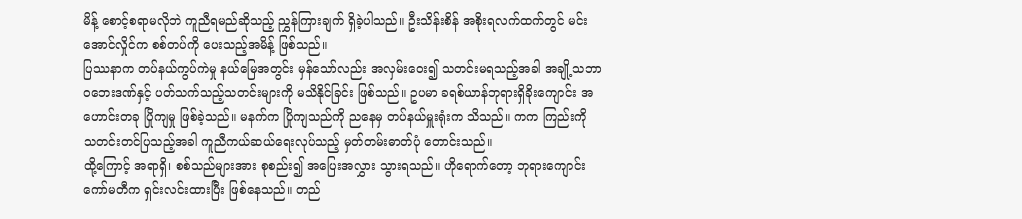မိန့် စောင့်စရာမလိုဘဲ ကူညီရမည်ဆိုသည့် ညွှန်ကြားချက် ရှိခဲ့ပါသည်။ ဦးသိန်းစိန် အစိုးရလက်ထက်တွင် မင်းအောင်လှိုင်က စစ်တပ်ကို ပေးသည့်အမိန့် ဖြစ်သည်။
ပြဿနာက တပ်နယ်ကွပ်ကဲမှု နယ်မြေအတွင်း မှန်သော်လည်း အလှမ်းဝေး၍ သတင်းမရသည့်အခါ အချို့သဘာဝဘေးဒဏ်နှင့် ပတ်သက်သည့်သတင်းများကို မသိနိုင်ခြင်း ဖြစ်သည်။ ဥပမာ ခရစ်ယာန်ဘုရားရှိခိုးကျောင်း အဟောင်းတခု ပြိုကျမှု ဖြစ်ခဲ့သည်။ မနက်က ပြိုကျသည်ကို ညနေမှ တပ်နယ်မှူးရုံးက သိသည်။ ကက ကြည်းကို သတင်းတင်ပြသည့်အခါ ကူညီကယ်ဆယ်ရေးလုပ်သည့် မှတ်တမ်းဓာတ်ပုံ တောင်းသည်။
ထို့ကြောင့် အရာရှိ၊ စစ်သည်များအား စုစည်း၍ အပြေးအလွှား သွားရသည်။ ဟိုရောက်တော့ ဘုရားကျောင်း ကော်မတီက ရှင်းလင်းထားပြီး ဖြစ်နေသည်။ တည်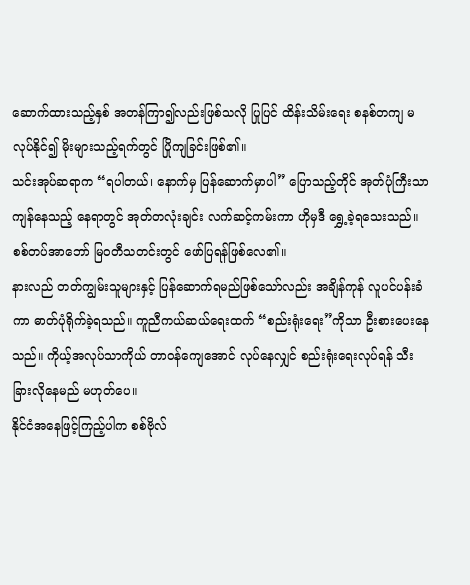ဆောက်ထားသည့်နှစ် အတန်ကြာ၍လည်းဖြစ်သလို ပြုပြင် ထိန်းသိမ်းရေး စနစ်တကျ မလုပ်နိုင်၍ မိုးများသည့်ရက်တွင် ပြိုကျခြင်းဖြစ်၏။
သင်းအုပ်ဆရာက “ရပါတယ်၊ နောက်မှ ပြန်ဆောက်မှာပါ” ပြောသည့်တိုင် အုတ်ပုံကြီးသာ ကျန်နေသည့် နေရာတွင် အုတ်တလုံးချင်း လက်ဆင့်ကမ်းကာ ဟိုမှဒီ ရွှေ့ခဲ့ရသေးသည်။ စစ်တပ်အာဘော် မြဝတီသတင်းတွင် ဖော်ပြရန်ဖြစ်လေ၏။
နားလည် တတ်ကျွမ်းသူများနှင့် ပြန်ဆောက်ရမည်ဖြစ်သော်လည်း အချိန်ကုန် လူပင်ပန်းခံကာ ဓာတ်ပုံရိုက်ခဲ့ရသည်။ ကူညီကယ်ဆယ်ရေးထက် “စည်းရုံးရေး”ကိုသာ ဦးစားပေးနေသည်။ ကိုယ့်အလုပ်သာကိုယ် တာဝန်ကျေအောင် လုပ်နေလျှင် စည်းရုံးရေးလုပ်ရန် သီးခြားလိုနေမည် မဟုတ်ပေ။
နိုင်ငံအနေဖြင့်ကြည့်ပါက စစ်ဗိုလ်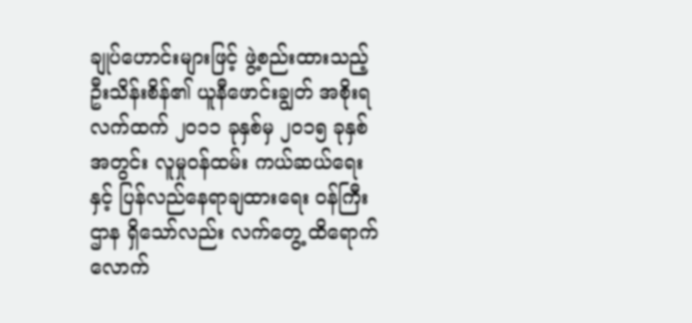ချုပ်ဟောင်းများဖြင့် ဖွဲ့စည်းထားသည့် ဦးသိန်းစိန်၏ ယူနီဖောင်းချွတ် အစိုးရလက်ထက် ၂၀၁၁ ခုနှစ်မှ ၂၀၁၅ ခုနှစ်အတွင်း လူမှုဝန်ထမ်း ကယ်ဆယ်ရေးနှင့် ပြန်လည်နေရာချထားရေး ဝန်ကြီးဌာန ရှိသော်လည်း လက်တွေ့ ထိရောက်လောက်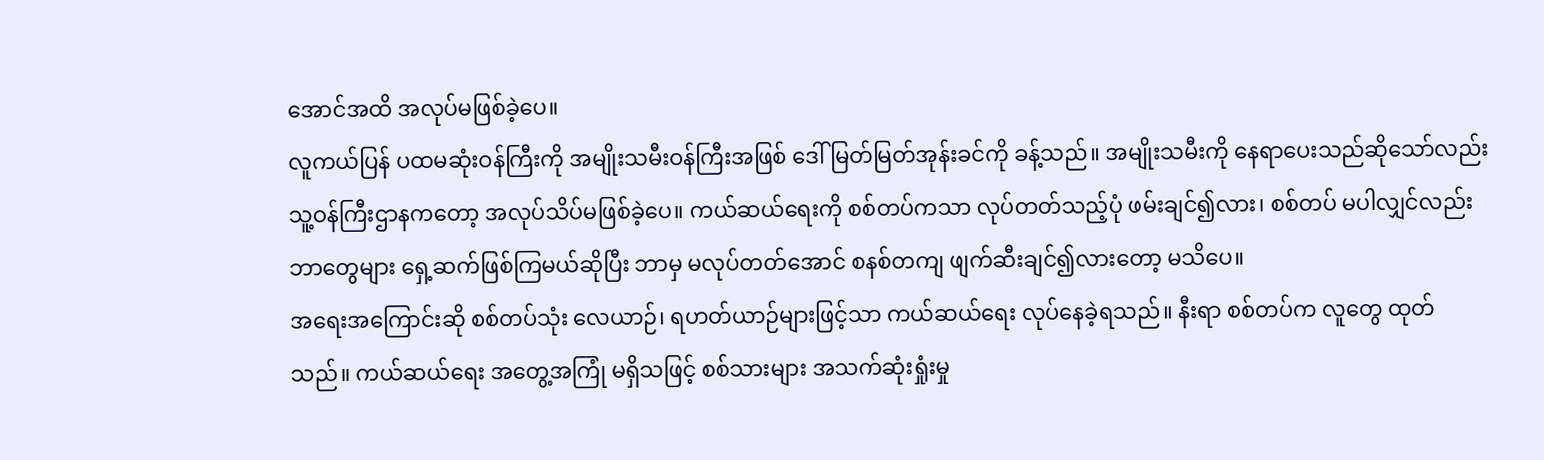အောင်အထိ အလုပ်မဖြစ်ခဲ့ပေ။
လူကယ်ပြန် ပထမဆုံးဝန်ကြီးကို အမျိုးသမီးဝန်ကြီးအဖြစ် ဒေါ်မြတ်မြတ်အုန်းခင်ကို ခန့်သည်။ အမျိုးသမီးကို နေရာပေးသည်ဆိုသော်လည်း သူ့ဝန်ကြီးဌာနကတော့ အလုပ်သိပ်မဖြစ်ခဲ့ပေ။ ကယ်ဆယ်ရေးကို စစ်တပ်ကသာ လုပ်တတ်သည့်ပုံ ဖမ်းချင်၍လား၊ စစ်တပ် မပါလျှင်လည်း ဘာတွေများ ရှေ့ဆက်ဖြစ်ကြမယ်ဆိုပြီး ဘာမှ မလုပ်တတ်အောင် စနစ်တကျ ဖျက်ဆီးချင်၍လားတော့ မသိပေ။
အရေးအကြောင်းဆို စစ်တပ်သုံး လေယာဉ်၊ ရဟတ်ယာဉ်များဖြင့်သာ ကယ်ဆယ်ရေး လုပ်နေခဲ့ရသည်။ နီးရာ စစ်တပ်က လူတွေ ထုတ်သည်။ ကယ်ဆယ်ရေး အတွေ့အကြုံ မရှိသဖြင့် စစ်သားများ အသက်ဆုံးရှုံးမှု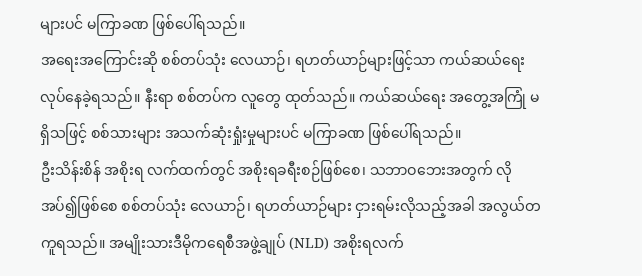များပင် မကြာခဏ ဖြစ်ပေါ်ရသည်။
အရေးအကြောင်းဆို စစ်တပ်သုံး လေယာဉ်၊ ရဟတ်ယာဉ်များဖြင့်သာ ကယ်ဆယ်ရေး လုပ်နေခဲ့ရသည်။ နီးရာ စစ်တပ်က လူတွေ ထုတ်သည်။ ကယ်ဆယ်ရေး အတွေ့အကြုံ မရှိသဖြင့် စစ်သားများ အသက်ဆုံးရှုံးမှုများပင် မကြာခဏ ဖြစ်ပေါ်ရသည်။
ဦးသိန်းစိန် အစိုးရ လက်ထက်တွင် အစိုးရခရီးစဉ်ဖြစ်စေ၊ သဘာဝဘေးအတွက် လိုအပ်၍ဖြစ်စေ စစ်တပ်သုံး လေယာဉ်၊ ရဟတ်ယာဉ်များ ငှားရမ်းလိုသည့်အခါ အလွယ်တကူရသည်။ အမျိုးသားဒီမိုကရေစီအဖွဲ့ချုပ် (NLD) အစိုးရလက်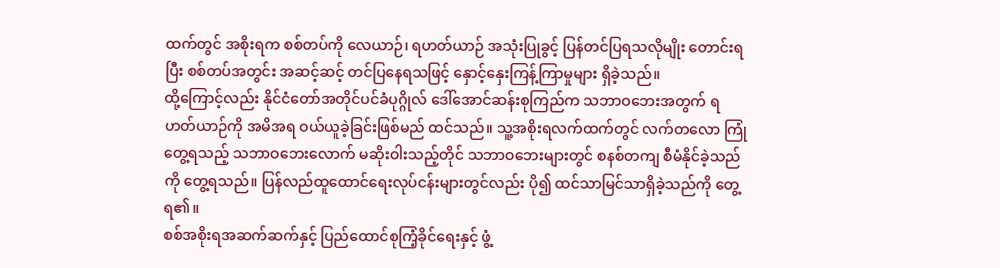ထက်တွင် အစိုးရက စစ်တပ်ကို လေယာဉ်၊ ရဟတ်ယာဉ် အသုံးပြုခွင့် ပြန်တင်ပြရသလိုမျိုး တောင်းရပြီး စစ်တပ်အတွင်း အဆင့်ဆင့် တင်ပြနေရသဖြင့် နှောင့်နှေးကြန့်ကြာမှုများ ရှိခဲ့သည်။
ထို့ကြောင့်လည်း နိုင်ငံတော်အတိုင်ပင်ခံပုဂ္ဂိုလ် ဒေါ်အောင်ဆန်းစုကြည်က သဘာဝဘေးအတွက် ရဟတ်ယာဉ်ကို အမိအရ ဝယ်ယူခဲ့ခြင်းဖြစ်မည် ထင်သည်။ သူ့အစိုးရလက်ထက်တွင် လက်တလော ကြုံတွေ့ရသည့် သဘာဝဘေးလောက် မဆိုးဝါးသည့်တိုင် သဘာဝဘေးများတွင် စနစ်တကျ စီမံနိုင်ခဲ့သည်ကို တွေ့ရသည်။ ပြန်လည်ထူထောင်ရေးလုပ်ငန်းများတွင်လည်း ပို၍ ထင်သာမြင်သာရှိခဲ့သည်ကို တွေ့ရ၏။
စစ်အစိုးရအဆက်ဆက်နှင့် ပြည်ထောင်စုကြံ့ခိုင်ရေးနှင့် ဖွံ့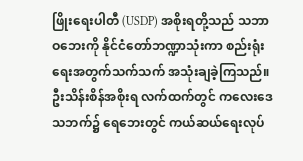ဖြိုးရေးပါတီ (USDP) အစိုးရတို့သည် သဘာဝဘေးကို နိုင်ငံတော်ဘဏ္ဍာသုံးကာ စည်းရုံးရေးအတွက်သက်သက် အသုံးချခဲ့ကြသည်။
ဦးသိန်းစိန်အစိုးရ လက်ထက်တွင် ကလေးဒေသဘက်၌ ရေဘေးတွင် ကယ်ဆယ်ရေးလုပ်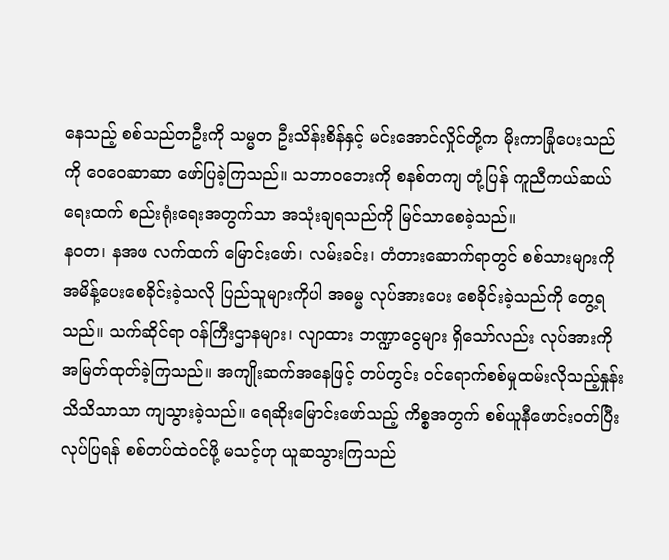နေသည့် စစ်သည်တဦးကို သမ္မတ ဦးသိန်းစိန်နှင့် မင်းအောင်လှိုင်တို့က မိုးကာခြုံပေးသည်ကို ဝေဝေဆာဆာ ဖော်ပြခဲ့ကြသည်။ သဘာဝဘေးကို စနစ်တကျ တုံ့ပြန် ကူညီကယ်ဆယ်ရေးထက် စည်းရုံးရေးအတွက်သာ အသုံးချရသည်ကို မြင်သာစေခဲ့သည်။
နဝတ၊ နအဖ လက်ထက် မြောင်းဖော်၊ လမ်းခင်း၊ တံတားဆောက်ရာတွင် စစ်သားများကို အမိန့်ပေးစေခိုင်းခဲ့သလို ပြည်သူများကိုပါ အဓမ္မ လုပ်အားပေး စေခိုင်းခဲ့သည်ကို တွေ့ရသည်။ သက်ဆိုင်ရာ ဝန်ကြီးဌာနများ၊ လျာထား ဘဏ္ဍာငွေများ ရှိသော်လည်း လုပ်အားကို အမြတ်ထုတ်ခဲ့ကြသည်။ အကျိုးဆက်အနေဖြင့် တပ်တွင်း ဝင်ရောက်စစ်မှုထမ်းလိုသည့်နှုန်း သိသိသာသာ ကျသွားခဲ့သည်။ ရေဆိုးမြောင်းဖော်သည့် ကိစ္စအတွက် စစ်ယူနီဖောင်းဝတ်ပြီးလုပ်ပြရန် စစ်တပ်ထဲဝင်ဖို့ မသင့်ဟု ယူဆသွားကြသည်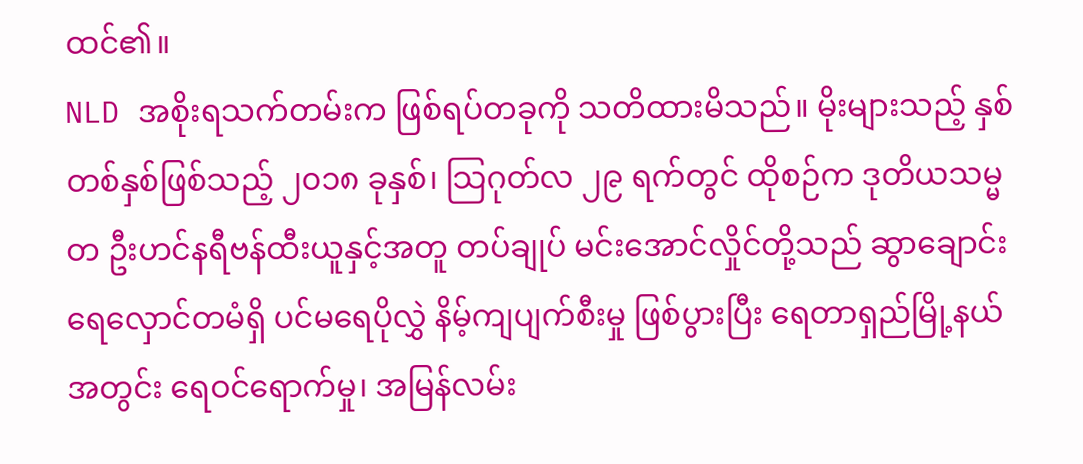ထင်၏။
NLD အစိုးရသက်တမ်းက ဖြစ်ရပ်တခုကို သတိထားမိသည်။ မိုးများသည့် နှစ်တစ်နှစ်ဖြစ်သည့် ၂၀၁၈ ခုနှစ်၊ သြဂုတ်လ ၂၉ ရက်တွင် ထိုစဉ်က ဒုတိယသမ္မတ ဦးဟင်နရီဗန်ထီးယူနှင့်အတူ တပ်ချုပ် မင်းအောင်လှိုင်တို့သည် ဆွာချောင်း ရေလှောင်တမံရှိ ပင်မရေပိုလွှဲ နိမ့်ကျပျက်စီးမှု ဖြစ်ပွားပြီး ရေတာရှည်မြို့နယ်အတွင်း ရေဝင်ရောက်မှု၊ အမြန်လမ်း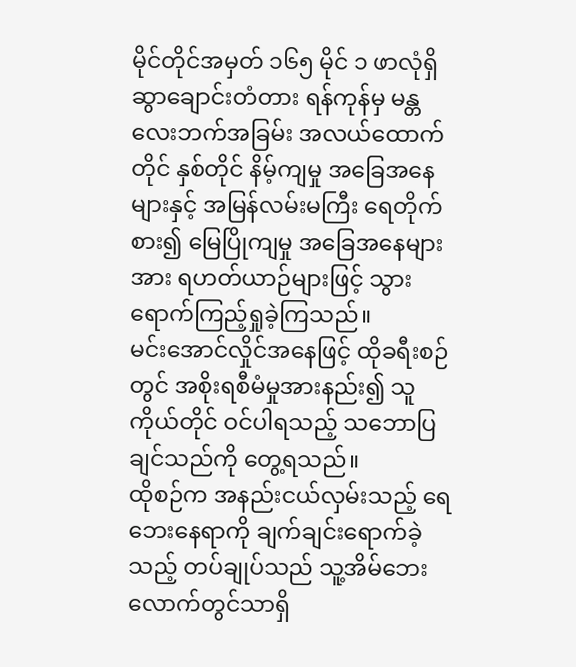မိုင်တိုင်အမှတ် ၁၆၅ မိုင် ၁ ဖာလုံရှိ ဆွာချောင်းတံတား ရန်ကုန်မှ မန္တလေးဘက်အခြမ်း အလယ်ထောက်တိုင် နှစ်တိုင် နိမ့်ကျမှု အခြေအနေများနှင့် အမြန်လမ်းမကြီး ရေတိုက်စား၍ မြေပြိုကျမှု အခြေအနေများအား ရဟတ်ယာဉ်များဖြင့် သွားရောက်ကြည့်ရှုခဲ့ကြသည်။
မင်းအောင်လှိုင်အနေဖြင့် ထိုခရီးစဉ်တွင် အစိုးရစီမံမှုအားနည်း၍ သူကိုယ်တိုင် ဝင်ပါရသည့် သဘောပြချင်သည်ကို တွေ့ရသည်။
ထိုစဉ်က အနည်းငယ်လှမ်းသည့် ရေဘေးနေရာကို ချက်ချင်းရောက်ခဲ့သည့် တပ်ချုပ်သည် သူ့အိမ်ဘေးလောက်တွင်သာရှိ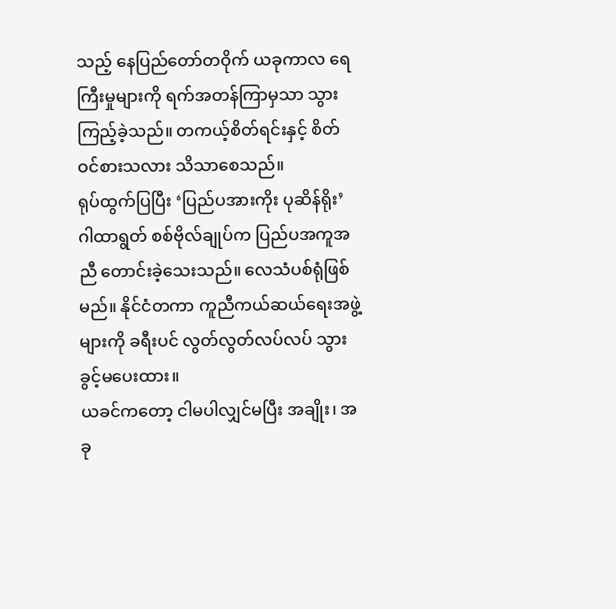သည့် နေပြည်တော်တဝိုက် ယခုကာလ ရေကြီးမှုများကို ရက်အတန်ကြာမှသာ သွားကြည့်ခဲ့သည်။ တကယ့်စိတ်ရင်းနှင့် စိတ်ဝင်စားသလား သိသာစေသည်။
ရုပ်ထွက်ပြပြီး ‘ပြည်ပအားကိုး ပုဆိန်ရိုး’ ဂါထာရွတ် စစ်ဗိုလ်ချုပ်က ပြည်ပအကူအညီ တောင်းခဲ့သေးသည်။ လေသံပစ်ရုံဖြစ်မည်။ နိုင်ငံတကာ ကူညီကယ်ဆယ်ရေးအဖွဲ့များကို ခရီးပင် လွတ်လွတ်လပ်လပ် သွားခွင့်မပေးထား။
ယခင်ကတော့ ငါမပါလျှင်မပြီး အချိုး၊ အခု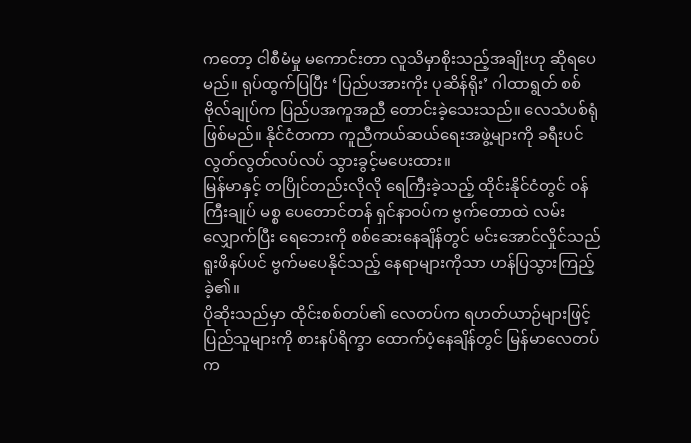ကတော့ ငါစီမံမှု မကောင်းတာ လူသိမှာစိုးသည့်အချိုးဟု ဆိုရပေမည်။ ရုပ်ထွက်ပြပြီး ‘ပြည်ပအားကိုး ပုဆိန်ရိုး’ ဂါထာရွတ် စစ်ဗိုလ်ချုပ်က ပြည်ပအကူအညီ တောင်းခဲ့သေးသည်။ လေသံပစ်ရုံဖြစ်မည်။ နိုင်ငံတကာ ကူညီကယ်ဆယ်ရေးအဖွဲ့များကို ခရီးပင် လွတ်လွတ်လပ်လပ် သွားခွင့်မပေးထား။
မြန်မာနှင့် တပြိုင်တည်းလိုလို ရေကြီးခဲ့သည့် ထိုင်းနိုင်ငံတွင် ဝန်ကြီးချုပ် မစ္စ ပေတောင်တန် ရှင်နာဝပ်က ဗွက်တောထဲ လမ်းလျှောက်ပြီး ရေဘေးကို စစ်ဆေးနေချိန်တွင် မင်းအောင်လှိုင်သည် ရူးဖိနပ်ပင် ဗွက်မပေနိုင်သည့် နေရာများကိုသာ ဟန်ပြသွားကြည့်ခဲ့၏။
ပိုဆိုးသည်မှာ ထိုင်းစစ်တပ်၏ လေတပ်က ရဟတ်ယာဉ်များဖြင့် ပြည်သူများကို စားနပ်ရိက္ခာ ထောက်ပံ့နေချိန်တွင် မြန်မာလေတပ်က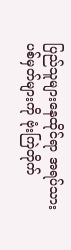ပြည်သူများနေထိုင်ရာ အရပ်သားပစ်မှတ်များကို ဗုံးကြဲတိုက်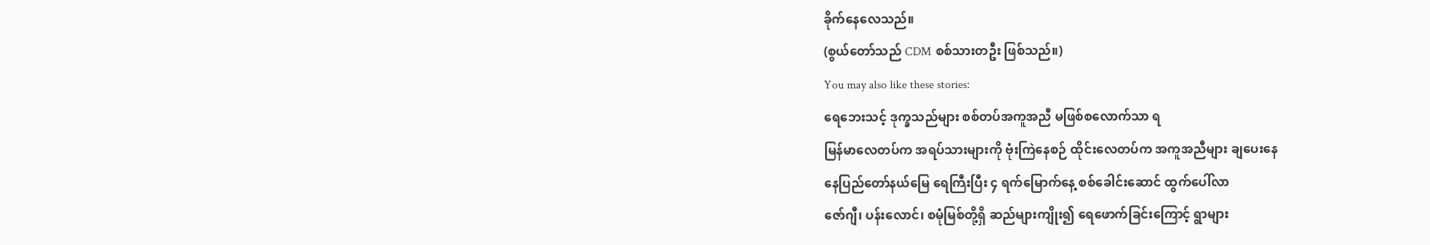ခိုက်နေလေသည်။
(စွယ်တော်သည် CDM စစ်သားတဦး ဖြစ်သည်။)
You may also like these stories:
ရေဘေးသင့် ဒုက္ခသည်များ စစ်တပ်အကူအညီ မဖြစ်စလောက်သာ ရ
မြန်မာလေတပ်က အရပ်သားများကို ဗုံးကြဲနေစဉ် ထိုင်းလေတပ်က အကူအညီများ ချပေးနေ
နေပြည်တော်နယ်မြေ ရေကြီးပြီး ၄ ရက်မြောက်နေ့ စစ်ခေါင်းဆောင် ထွက်ပေါ်လာ
ဇော်ဂျီ၊ ပန်းလောင်၊ စမုံမြစ်တို့ရှိ ဆည်များကျိုး၍ ရေဖောက်ခြင်းကြောင့် ရွာများ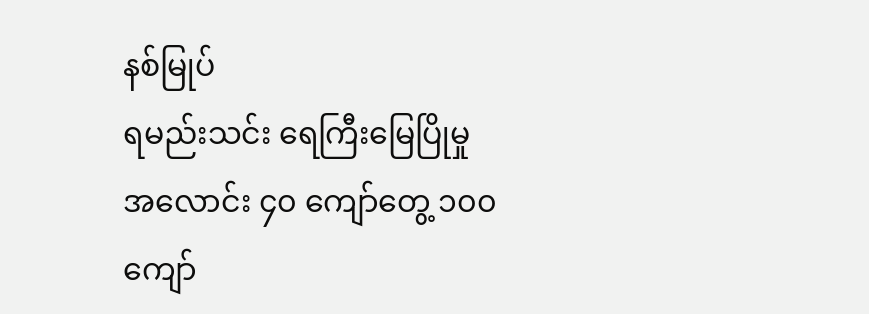နစ်မြုပ်
ရမည်းသင်း ရေကြီးမြေပြိုမှု အလောင်း ၄၀ ကျော်တွေ့ ၁၀၀ ကျော်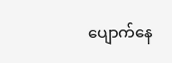ပျောက်နေ